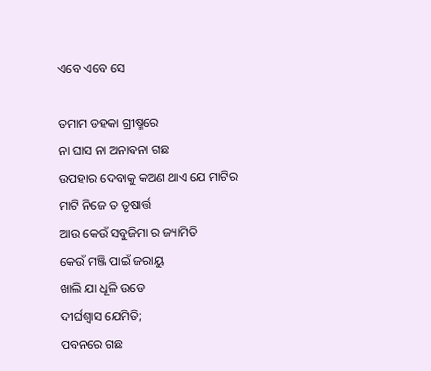ଏବେ ଏବେ ସେ

ତମାମ ଡହକା ଗ୍ରୀଷ୍ମରେ
ନା ଘାସ ନା ଅନାଵନା ଗଛ
ଉପହାର ଦେବାକୁ କଅଣ ଥାଏ ଯେ ମାଟିର
ମାଟି ନିଜେ ତ ତୃଷାର୍ତ୍ତ
ଆଉ କେଉଁ ସବୁଜିମା ର ଜ୍ୟାମିତି
କେଉଁ ମଞ୍ଜି ପାଇଁ ଜରାୟୁ
ଖାଲି ଯା ଧୂଳି ଉଡେ
ଦୀର୍ଘଶ୍ଵାସ ଯେମିତି;
ପବନରେ ଗଛ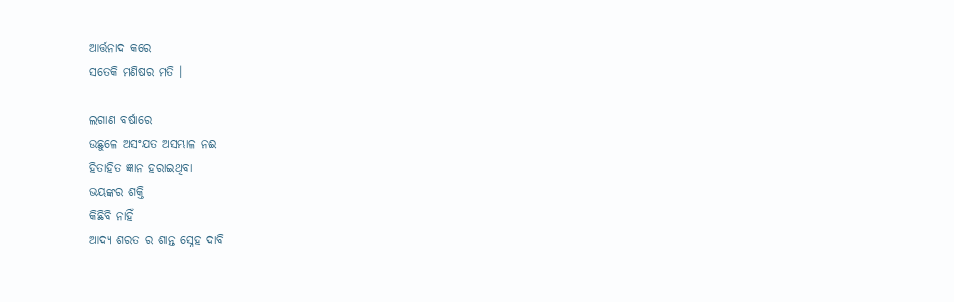ଆର୍ତ୍ତନାଦ କରେ
ସତେକି ମଣିଷର ମତି ।

ଲଗାଣ ବର୍ଷାରେ
ଉଛୁଳେ ଅସଂଯତ ଅସମ୍ଭାଳ ନଈ
ହିତାହିତ ଜ୍ଞାନ ହରାଇଥିବା
ଭୟଙ୍କର ଶକ୍ତି
କିଛିବି ନାହିଁ
ଆଦ୍ୟ ଶରତ ର ଶାନ୍ତ ସ୍ନେହ ଦାବି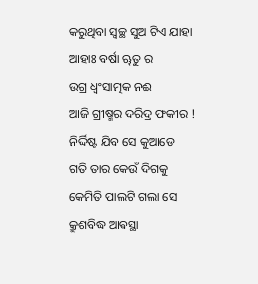କରୁଥିବା ସ୍ୱଚ୍ଛ ସୁଅ ଟିଏ ଯାହା
ଆହାଃ ବର୍ଷା ୠତୁ ର
ଉଗ୍ର ଧ୍ୱଂସାତ୍ମକ ନଈ
ଆଜି ଗ୍ରୀଷ୍ମର ଦରିଦ୍ର ଫକୀର !
ନିର୍ଦ୍ଦିଷ୍ଟ ଯିବ ସେ କୁଆଡେ
ଗତି ତାର କେଉଁ ଦିଗକୁ
କେମିତି ପାଲଟି ଗଲା ସେ
କ୍ରୁଶବିଦ୍ଧ ଆଵସ୍ଥା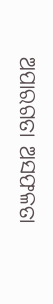ଅପାରଗତା ଅସଫଳତା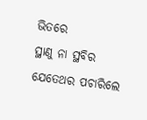ଭିତରେ
ସ୍ଥାଣୁ ନା ସ୍ଥବିର
ଯେତେଥର ପଚାରିଲେ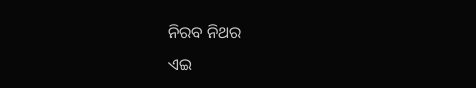ନିରବ ନିଥର
ଏଇ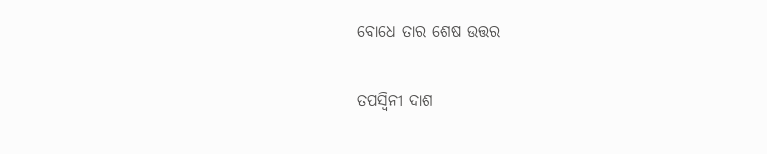ବୋଧେ ତାର ଶେଷ ଉତ୍ତର

ତପସ୍ୱିନୀ ଦାଶ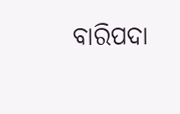ବାରିପଦା